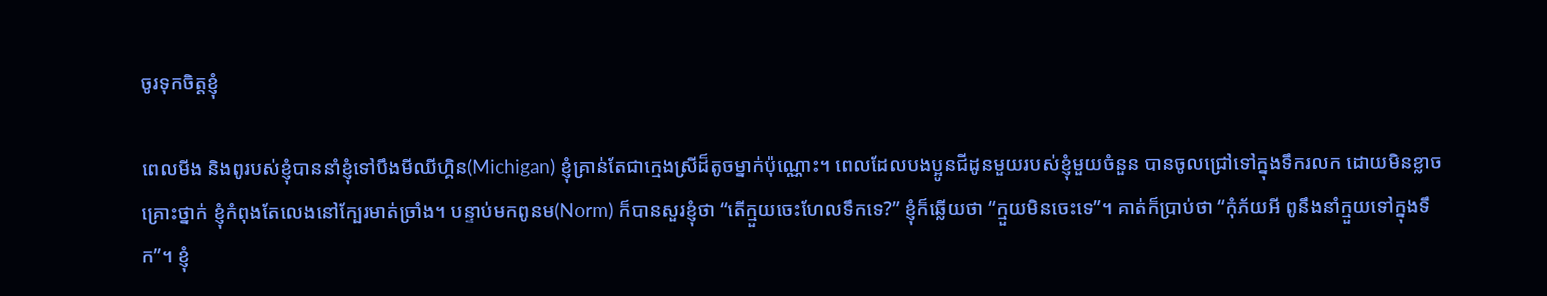ចូរទុកចិត្តខ្ញុំ

ពេលមីង និងពូរបស់ខ្ញុំបាននាំខ្ញុំទៅបឹងមីឈីហ្គិន(Michigan) ខ្ញុំគ្រាន់តែជាក្មេងស្រីដ៏តូចម្នាក់ប៉ុណ្ណោះ។ ពេលដែលបងប្អូនជីដូនមួយរបស់ខ្ញុំមួយចំនួន បានចូលជ្រៅទៅក្នុងទឹករលក ដោយមិនខ្លាចគ្រោះថ្នាក់ ខ្ញុំកំពុងតែលេងនៅក្បែរមាត់ច្រាំង។ បន្ទាប់មកពូនម(Norm) ក៏បានសួរខ្ញុំថា “តើក្មួយចេះហែលទឹកទេ?” ខ្ញុំក៏ឆ្លើយថា “ក្មួយមិនចេះទេ”។ គាត់ក៏ប្រាប់ថា “កុំភ័យអី ពូនឹងនាំក្មួយទៅក្នុងទឹក”។ ខ្ញុំ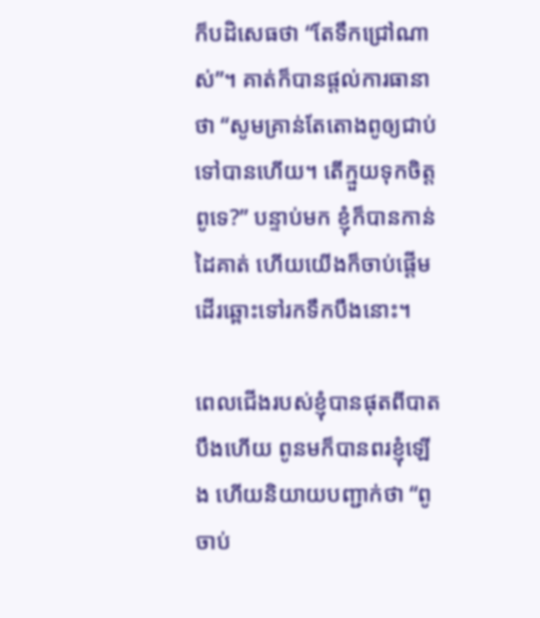ក៏បដិសេធថា “តែទឹកជ្រៅណាស់”។ គាត់ក៏បានផ្តល់ការធានាថា “សូមគ្រាន់តែតោងពូឲ្យជាប់ទៅបានហើយ។ តើក្មួយទុកចិត្តពូទេ?” បន្ទាប់មក ខ្ញុំក៏បានកាន់ដៃគាត់ ហើយយើងក៏ចាប់ផ្តើមដើរឆ្ពោះទៅរកទឹកបឹងនោះ។

ពេលជើងរបស់ខ្ញុំបានផុតពីបាតបឹងហើយ ពូនមក៏បានពរខ្ញុំឡើង ហើយនិយាយបញ្ជាក់ថា “ពូចាប់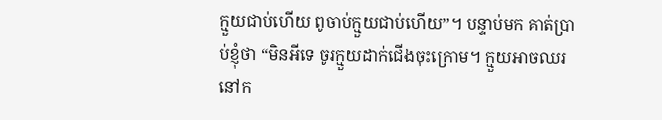ក្មួយជាប់ហើយ ពូចាប់ក្មួយជាប់ហើយ”។ បន្ទាប់មក គាត់ប្រាប់ខ្ញុំថា “មិនអីទេ ចូរក្មួយដាក់ជើងចុះក្រោម។ ក្មួយអាចឈរនៅក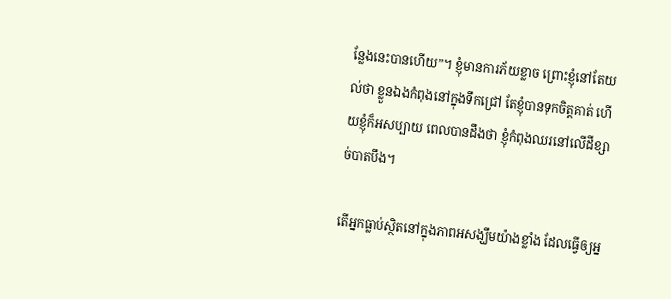ន្លែងនេះបានហើយ”។ ខ្ញុំមានការភ័យខ្លាច ព្រោះខ្ញុំនៅតែយល់ថា ខ្លួនឯងកំពុងនៅក្នុងទឹកជ្រៅ តែខ្ញុំបានទុកចិត្តគាត់ ហើយខ្ញុំក៏អសប្បាយ ពេលបានដឹងថា ខ្ញុំកំពុងឈរនៅលើដីខ្សាច់បាតបឹង។

តើអ្នកធ្លាប់ស្ថិតនៅក្នុងភាពអសង្ឃឹមយ៉ាងខ្លាំង ដែលធ្វើឲ្យអ្ន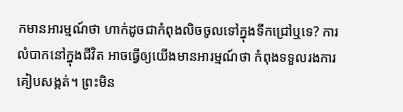កមានអារម្មណ៍ថា ហាក់ដូចជាកំពុងលិចចូលទៅក្នុងទឹកជ្រៅឬទេ? ការលំបាកនៅក្នុងជីវិត អាចធ្វើឲ្យយើងមានអារម្មណ៍ថា កំពុងទទួលរងការគៀបសង្កត់។ ព្រះមិន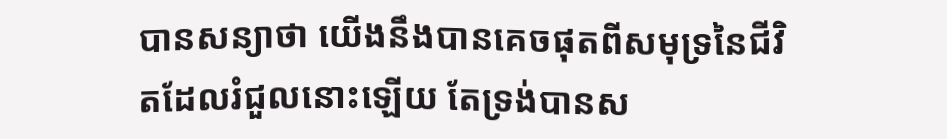បានសន្យាថា យើងនឹងបានគេចផុតពីសមុទ្រនៃជីវិតដែលរំជួលនោះឡើយ តែទ្រង់បានស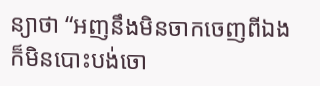ន្យាថា “អញនឹងមិនចាកចេញពីឯង ក៏មិនបោះបង់ចោ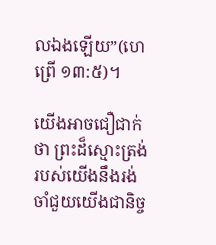លឯងឡើយ”(ហេព្រើ ១៣:៥)។

យើងអាចជឿជាក់ថា ព្រះដ៏ស្មោះត្រង់របស់យើងនឹងរង់ចាំជួយយើងជានិច្ច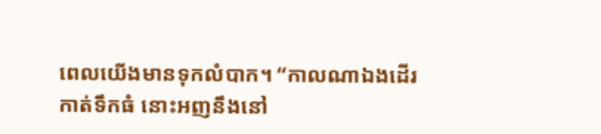ពេលយើងមានទុកលំបាក។ “កាលណាឯងដើរកាត់ទឹកធំ នោះអញនឹងនៅ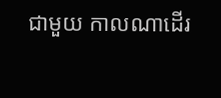ជាមួយ កាលណាដើរ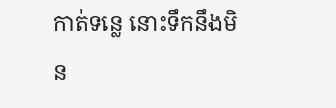កាត់ទន្លេ នោះទឹកនឹងមិន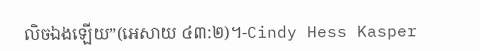លិចឯងឡើយ”(អេសាយ ៤៣:២)។-Cindy Hess Kasper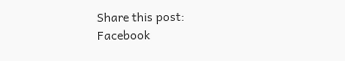Share this post:
Facebook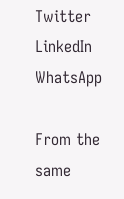Twitter
LinkedIn
WhatsApp

From the same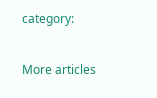category:

More articles